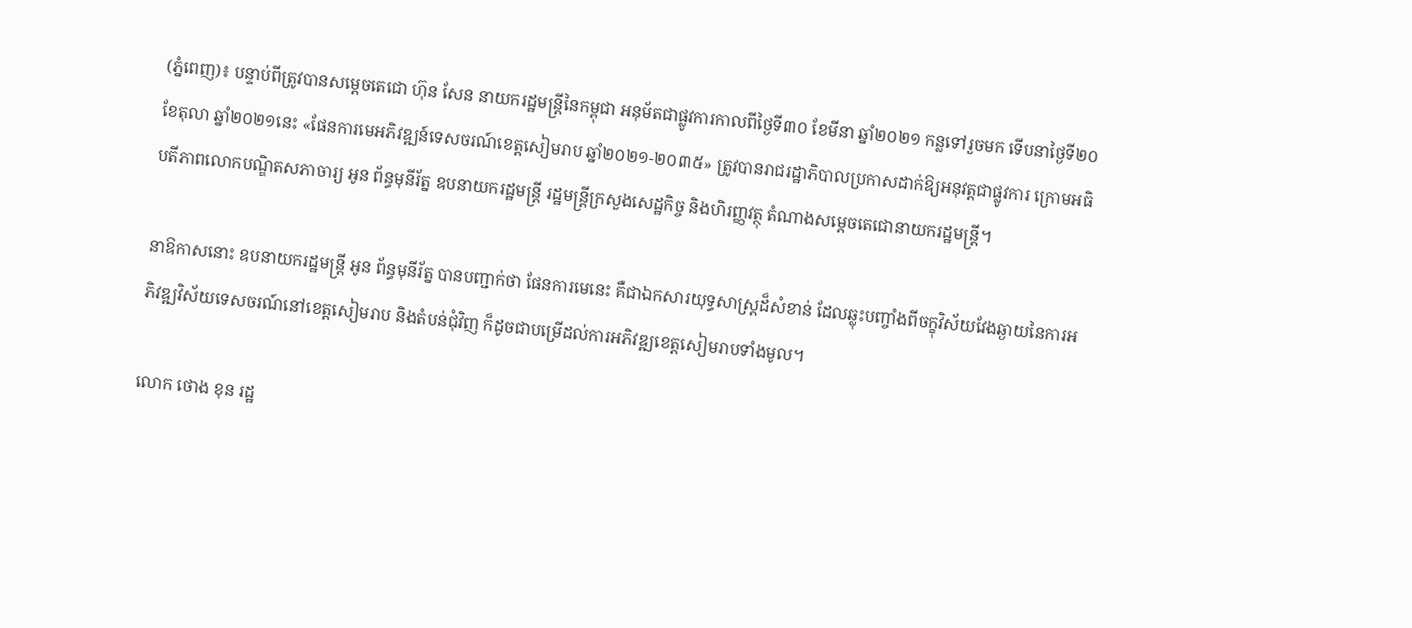(ភ្នំពេញ)៖ បន្ទាប់ពីត្រូវបានសម្តេចតេជោ ហ៊ុន សែន នាយករដ្ឋមន្ត្រីនៃកម្ពុជា អនុម័តជាផ្លូវការកាលពីថ្ងៃទី៣០ ខែមីនា ឆ្នាំ២០២១ កន្លទៅរួចមក ទើបនាថ្ងៃទី២០ ខែតុលា ឆ្នាំ២០២១នេះ «ផែនការមេអភិវឌ្ឍន៍ទេសចរណ៍ខេត្តសៀមរាប ឆ្នាំ២០២១-២០៣៥» ត្រូវបានរាជរដ្ឋាភិបាលប្រកាសដាក់ឱ្យអនុវត្តជាផ្លូវការ ក្រោមអធិបតីភាពលោកបណ្ឌិតសភាចារ្យ អូន ព័ន្ធមុនីរ័ត្ន ឧបនាយករដ្ឋមន្ត្រី រដ្ឋមន្ត្រីក្រសួងសេដ្ឋកិច្ច និងហិរញ្ញវត្ថុ តំណាងសម្តេចតេជោនាយករដ្ឋមន្ត្រី។

នាឱកាសនោះ ឧបនាយករដ្ឋមន្ត្រី អូន ព័ន្ធមុនីរ័ត្ន បានបញ្ជាក់ថា ផែនការមេនេះ គឺជាឯកសារយុទ្ធសាស្ត្រដ៏សំខាន់ ដែលឆ្លុះបញ្ចាំងពីចក្ខុវិស័យវែងឆ្ងាយនៃការអភិវឌ្ឍវិស័យទេសចរណ៍នៅខេត្តសៀមរាប និងតំបន់ជុំវិញ ក៏ដូចជាបម្រើដល់ការអភិវឌ្ឍខេត្តសៀមរាបទាំងមូល។

លោក ថោង ខុន រដ្ឋ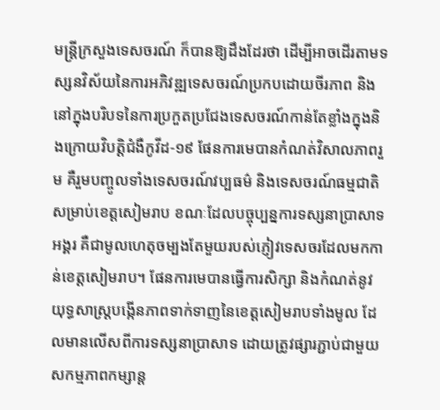មន្ត្រីក្រសួងទេសចរណ៍ ក៏បានឱ្យដឹងដែរថា ដើម្បីអាចដើរតាមទស្សនវិស័យនៃការអភិវឌ្ឍទេសចរណ៍ប្រកបដោយចីរភាព និងនៅក្នុងបរិបទនៃការប្រកួតប្រជែងទេសចរណ៍កាន់តែខ្លាំងក្នុងនិងក្រោយវិបត្តិជំងឺកូវីដ-១៩ ផែនការមេបានកំណត់វិសាលភាពរួម គឺរួមបញ្ចូលទាំងទេសចរណ៍វប្បធម៌ និងទេសចរណ៍ធម្មជាតិសម្រាប់ខេត្តសៀមរាប ខណៈដែលបច្ចុប្បន្នការទស្សនាប្រាសាទអង្គរ គឺជាមូលហេតុចម្បងតែមួយរបស់ភ្ញៀវទេសចរដែលមកកាន់ខេត្តសៀមរាប។ ផែនការមេបានធ្វើការសិក្សា និងកំណត់នូវយុទ្ធសាស្ត្របង្កើនភាពទាក់ទាញនៃខេត្តសៀមរាបទាំងមូល ដែលមានលើសពីការទស្សនាប្រាសាទ ដោយត្រូវផ្សារភ្ជាប់ជាមួយសកម្មភាពកម្សាន្ត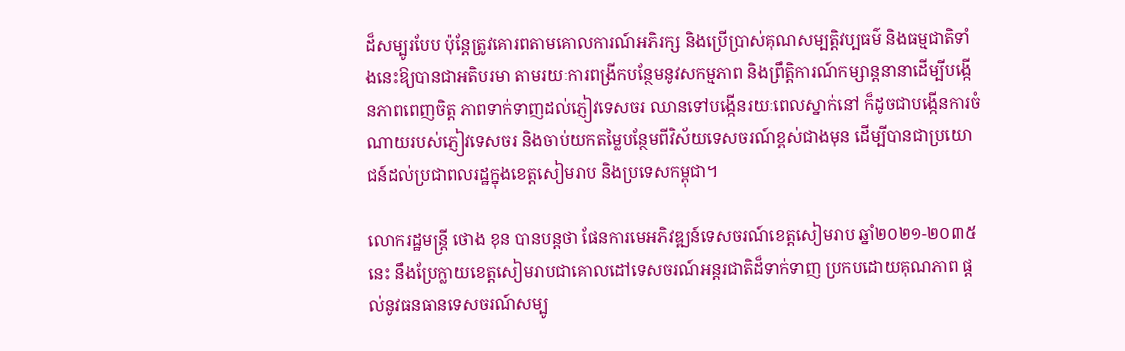ដ៏សម្បូរបែប ប៉ុន្តែត្រូវគោរពតាមគោលការណ៍អភិរក្ស និងប្រើប្រាស់គុណសម្បត្តិវប្បធម៌ និងធម្មជាតិទាំងនេះឱ្យបានជាអតិបរមា តាមរយៈការពង្រីកបន្ថែមនូវសកម្មភាព និងព្រឹត្តិការណ៍កម្សាន្តនានាដើម្បីបង្កើនភាពពេញចិត្ត ភាពទាក់ទាញដល់ភ្ញៀវទេសចរ ឈានទៅបង្កើនរយៈពេលស្នាក់នៅ ក៏ដូចជាបង្កើនការចំណាយរបស់ភ្ញៀវទេសចរ និងចាប់យកតម្លៃបន្ថែមពីវិស័យទេសចរណ៍ខ្ពស់ជាងមុន ដើម្បីបានជាប្រយោជន៍ដល់ប្រជាពលរដ្ឋក្នុងខេត្តសៀមរាប និងប្រទេសកម្ពុជា។

លោករដ្ឋមន្ត្រី ថោង ខុន បានបន្តថា ផែនការមេអភិវឌ្ឍន៍ទេសចរណ៍ខេត្តសៀមរាប ឆ្នាំ២០២១-២០៣៥ នេះ នឹងប្រែក្លាយខេត្តសៀមរាបជាគោលដៅទេសចរណ៍អន្តរជាតិដ៏ទាក់ទាញ ប្រកបដោយគុណភាព ផ្ដល់នូវធនធានទេសចរណ៍សម្បូ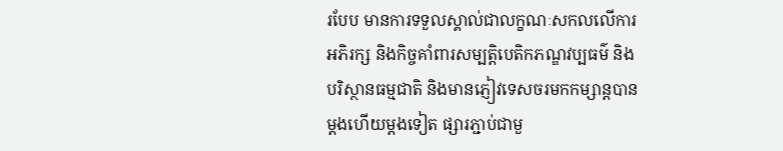របែប មានការទទួលស្គាល់ជាលក្ខណៈសកលលើការអភិរក្ស និងកិច្ចគាំពារសម្បត្តិបេតិកភណ្ឌវប្បធម៌ និងបរិស្ថានធម្មជាតិ និងមានភ្ញៀវទេសចរមកកម្សាន្តបានម្ដងហើយម្ដងទៀត ផ្សារភ្ជាប់ជាមួ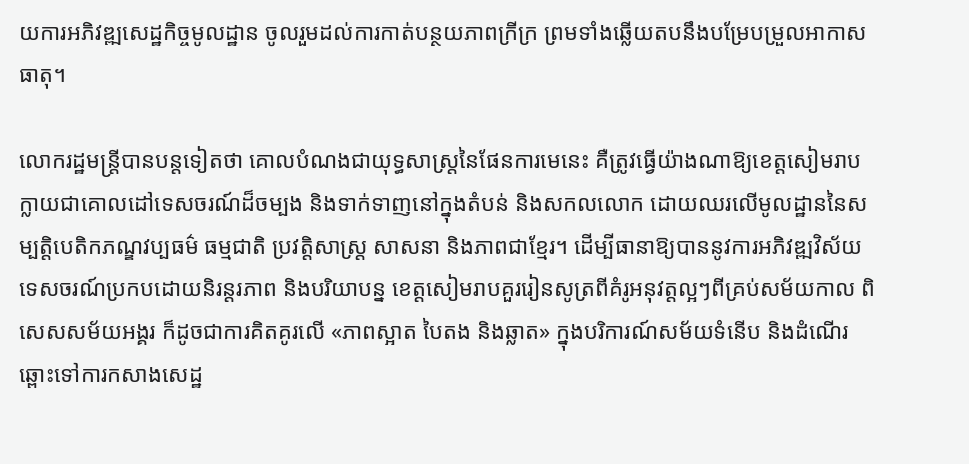យការអភិវឌ្ឍសេដ្ឋកិច្ចមូលដ្ឋាន ចូលរួមដល់ការកាត់បន្ថយភាពក្រីក្រ ព្រមទាំងឆ្លើយតបនឹងបម្រែបម្រួលអាកាសធាតុ។

លោករដ្ឋមន្ត្រីបានបន្តទៀតថា គោលបំណងជាយុទ្ធសាស្រ្តនៃផែនការមេនេះ គឺត្រូវធ្វើយ៉ាងណាឱ្យខេត្តសៀមរាបក្លាយជាគោលដៅទេសចរណ៍ដ៏ចម្បង និងទាក់ទាញនៅក្នុងតំបន់ និងសកលលោក ដោយឈរលើមូលដ្ឋាននៃសម្បត្តិបេតិកភណ្ឌវប្បធម៌ ធម្មជាតិ ប្រវត្តិសាស្ត្រ សាសនា និងភាពជាខ្មែរ។ ដើម្បីធានាឱ្យបាននូវការអភិវឌ្ឍវិស័យទេសចរណ៍ប្រកបដោយនិរន្តរភាព និងបរិយាបន្ន ខេត្តសៀមរាបគួររៀនសូត្រពីគំរូអនុវត្តល្អៗពីគ្រប់សម័យកាល ពិសេសសម័យអង្គរ ក៏ដូចជាការគិតគូរលើ «ភាពស្អាត បៃតង និងឆ្លាត» ក្នុងបរិការណ៍សម័យទំនើប និងដំណើរឆ្ពោះទៅការកសាងសេដ្ឋ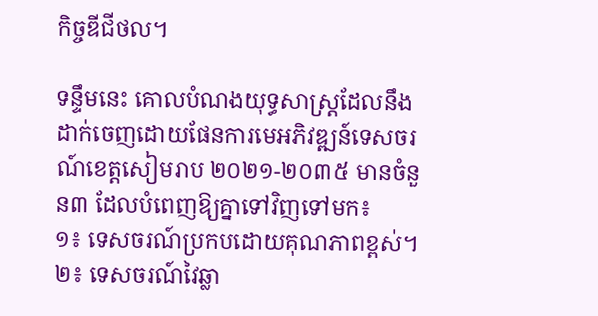កិច្ចឌីជីថល។

ទន្ទឹមនេះ គោលបំណងយុទ្ធសាស្រ្តដែលនឹងដាក់ចេញដោយផែនការមេអភិវឌ្ឍន៍ទេសចរណ៍ខេត្តសៀមរាប ២០២១-២០៣៥ មានចំនួន៣ ដែលបំពេញឱ្យគ្នាទៅវិញទៅមក៖
១៖ ទេសចរណ៍ប្រកបដោយគុណភាពខ្ពស់។
២៖ ទេសចរណ៍វៃឆ្លា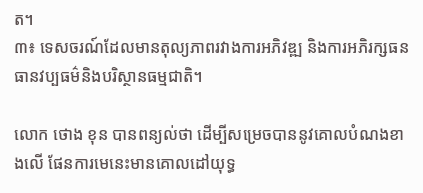ត។
៣៖ ទេសចរណ៍ដែលមានតុល្យភាពរវាងការអភិវឌ្ឍ និងការអភិរក្សធនធានវប្បធម៌និងបរិស្ថានធម្មជាតិ។

លោក ថោង ខុន បានពន្យល់ថា ដើម្បីសម្រេចបាននូវគោលបំណងខាងលើ ផែនការមេនេះមានគោលដៅយុទ្ធ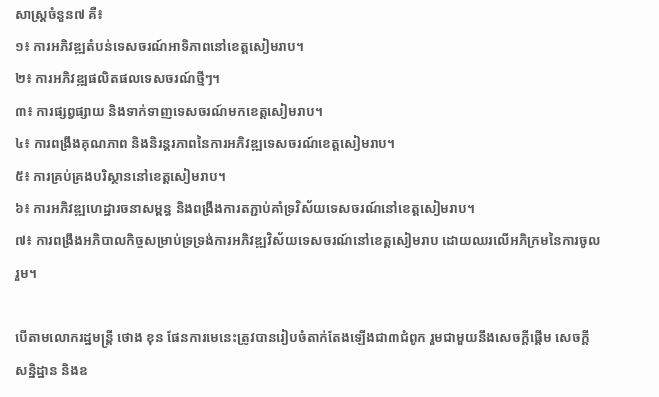សាស្ត្រចំនួន៧ គឺ៖
១៖ ការអភិវឌ្ឍតំបន់ទេសចរណ៍អាទិភាពនៅខេត្តសៀមរាប។
២៖ ការអភិវឌ្ឍផលិតផលទេសចរណ៍ថ្មីៗ។
៣៖ ការផ្សព្វផ្សាយ និងទាក់ទាញទេសចរណ៍មកខេត្តសៀមរាប។
៤៖ ការពង្រឹងគុណភាព និងនិរន្តរភាពនៃការអភិវឌ្ឍទេសចរណ៍ខេត្តសៀមរាប។
៥៖ ការគ្រប់គ្រងបរិស្ថាននៅខេត្តសៀមរាប។
៦៖ ការអភិវឌ្ឍហេដ្ឋារចនាសម្ពន្ធ និងពង្រឹងការតភ្ជាប់គាំទ្រវិស័យទេសចរណ៍នៅខេត្តសៀមរាប។
៧៖ ការពង្រឹងអភិបាលកិច្ចសម្រាប់ទ្រទ្រង់ការអភិវឌ្ឍវិស័យទេសចរណ៍នៅខេត្តសៀមរាប ដោយឈរលើអភិក្រមនៃការចូលរួម។

បើតាមលោករដ្ឋមន្ត្រី ថោង ខុន ផែនការមេនេះត្រូវបានរៀបចំតាក់តែងឡើងជា៣ជំពូក រួមជាមួយនឹងសេចក្តីផ្តើម សេចក្តីសន្និដ្ឋាន និងឧ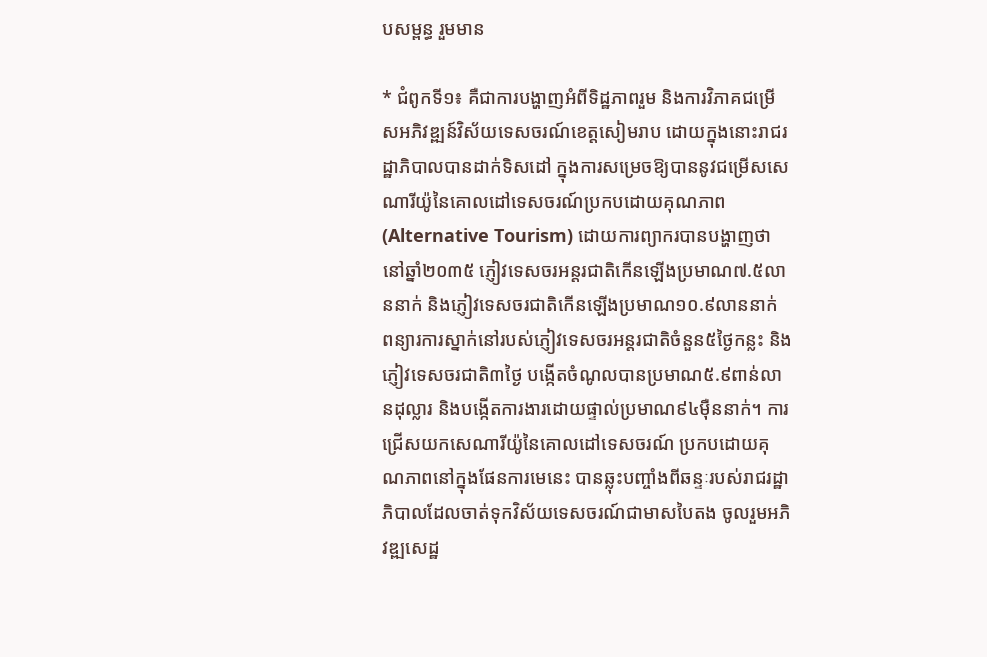បសម្ពន្ធ រួមមាន

* ជំពូកទី១៖ គឺជាការបង្ហាញអំពីទិដ្ឋភាពរួម និងការវិភាគជម្រើសអភិវឌ្ឍន៍វិស័យទេសចរណ៍ខេត្តសៀមរាប ដោយក្នុងនោះរាជរដ្ឋាភិបាលបានដាក់ទិសដៅ ក្នុងការសម្រេចឱ្យបាននូវជម្រើសសេណារីយ៉ូនៃគោលដៅទេសចរណ៍ប្រកបដោយគុណភាព (Alternative Tourism) ដោយការព្យាករបានបង្ហាញថា នៅឆ្នាំ២០៣៥ ភ្ញៀវទេសចរអន្តរជាតិកើនឡើងប្រមាណ៧.៥លាននាក់ និងភ្ញៀវទេសចរជាតិកើនឡើងប្រមាណ១០.៩លាននាក់ ពន្យារការស្នាក់នៅរបស់ភ្ញៀវទេសចរអន្តរជាតិចំនួន៥ថ្ងៃកន្លះ និងភ្ញៀវទេសចរជាតិ៣ថ្ងៃ បង្កើតចំណូលបានប្រមាណ៥.៩ពាន់លានដុល្លារ និងបង្កើតការងារដោយផ្ទាល់ប្រមាណ៩៤ម៉ឺននាក់។ ការជ្រើសយកសេណារីយ៉ូនៃគោលដៅទេសចរណ៍ ប្រកបដោយគុណភាពនៅក្នុងផែនការមេនេះ បានឆ្លុះបញ្ចាំងពីឆន្ទៈរបស់រាជរដ្ឋាភិបាលដែលចាត់ទុកវិស័យទេសចរណ៍ជាមាសបៃតង ចូលរួមអភិវឌ្ឍសេដ្ឋ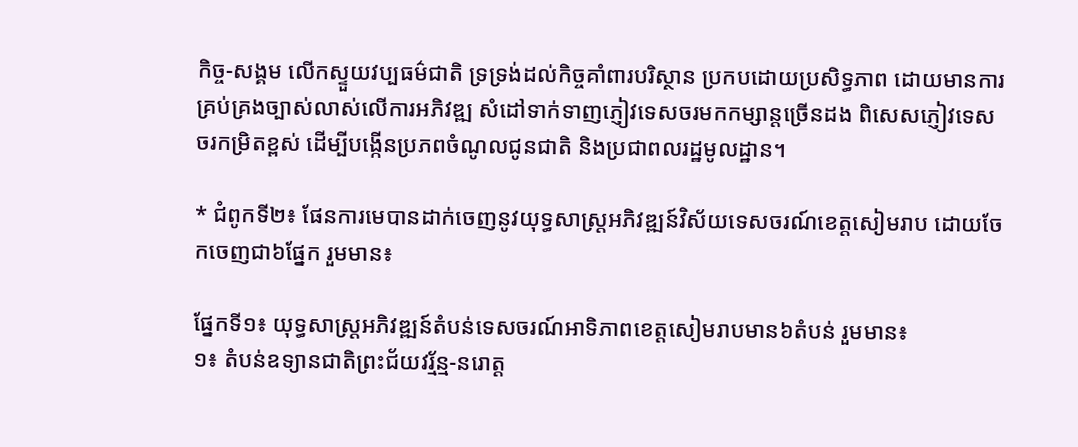កិច្ច-សង្គម លើកស្ទួយវប្បធម៌ជាតិ ទ្រទ្រង់ដល់កិច្ចគាំពារបរិស្ថាន ប្រកបដោយប្រសិទ្ធភាព ដោយមានការគ្រប់គ្រងច្បាស់លាស់លើការអភិវឌ្ឍ សំដៅទាក់ទាញភ្ញៀវទេសចរមកកម្សាន្តច្រើនដង ពិសេសភ្ញៀវទេសចរកម្រិតខ្ពស់ ដើម្បីបង្កើនប្រភពចំណូលជូនជាតិ និងប្រជាពលរដ្ឋមូលដ្ឋាន។

* ជំពូកទី២៖ ផែនការមេបានដាក់ចេញនូវយុទ្ធសាស្ត្រអភិវឌ្ឍន៍វិស័យទេសចរណ៍ខេត្តសៀមរាប ដោយចែកចេញជា៦ផ្នែក រួមមាន៖

ផ្នែកទី១៖ យុទ្ធសាស្ត្រអភិវឌ្ឍន៍តំបន់ទេសចរណ៍អាទិភាពខេត្តសៀមរាបមាន៦តំបន់ រួមមាន៖
១៖ តំបន់ឧទ្យានជាតិព្រះជ័យវរ្ម័ន្ម-នរោត្ត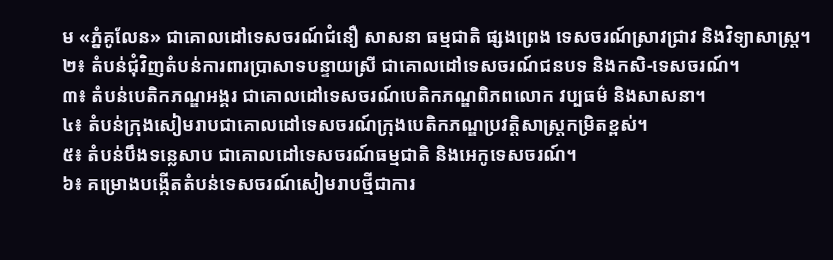ម «ភ្នំគូលែន» ជាគោលដៅទេសចរណ៍ជំនឿ សាសនា ធម្មជាតិ ផ្សងព្រេង ទេសចរណ៍ស្រាវជ្រាវ និងវិទ្យាសាស្ត្រ។
២៖ តំបន់ជុំវិញតំបន់ការពារប្រាសាទបន្ទាយស្រី ជាគោលដៅទេសចរណ៍ជនបទ និងកសិ-ទេសចរណ៍។
៣៖ តំបន់បេតិកភណ្ឌអង្គរ ជាគោលដៅទេសចរណ៍បេតិកភណ្ឌពិភពលោក វប្បធម៌ និងសាសនា។
៤៖ តំបន់ក្រុងសៀមរាបជាគោលដៅទេសចរណ៍ក្រុងបេតិកភណ្ឌប្រវត្តិសាស្ត្រកម្រិតខ្ពស់។
៥៖ តំបន់បឹងទន្លេសាប ជាគោលដៅទេសចរណ៍ធម្មជាតិ និងអេកូទេសចរណ៍។
៦៖ គម្រោងបង្កើតតំបន់ទេសចរណ៍សៀមរាបថ្មីជាការ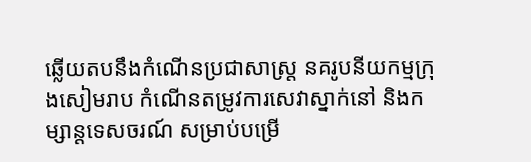ឆ្លើយតបនឹងកំណើនប្រជាសាស្ត្រ នគរូបនីយកម្មក្រុងសៀមរាប កំណើនតម្រូវការសេវាស្នាក់នៅ និងកម្សាន្តទេសចរណ៍ សម្រាប់បម្រើ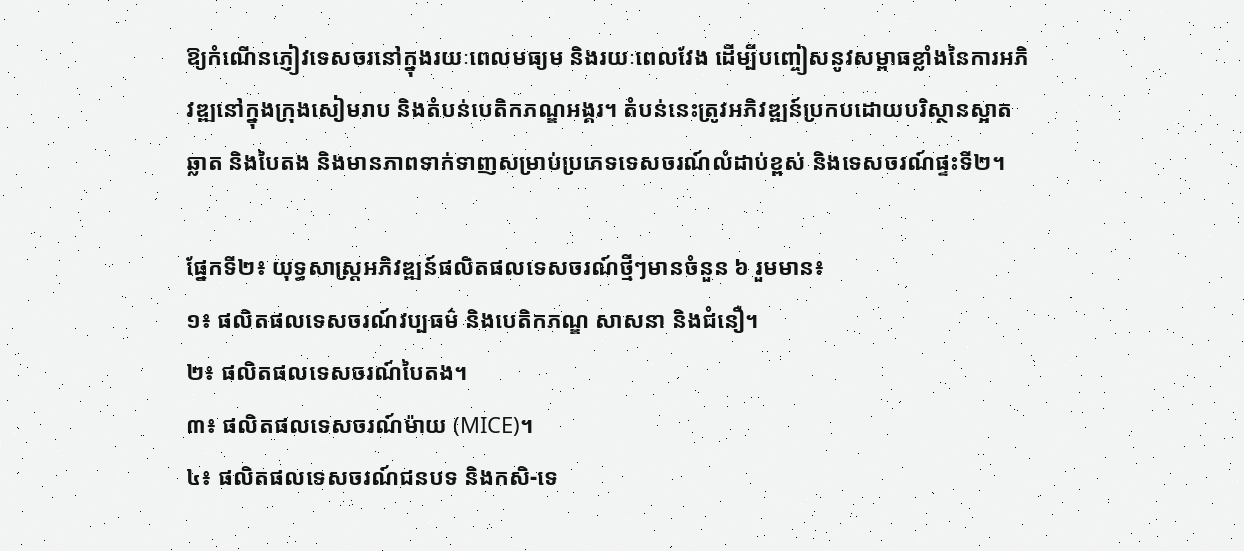ឱ្យកំណើនភ្ញៀវទេសចរនៅក្នុងរយៈពេលមធ្យម និងរយៈពេលវែង ដើម្បីបញ្ចៀសនូវសម្ពាធខ្លាំងនៃការអភិវឌ្ឍនៅក្នុងក្រុងសៀមរាប និងតំបន់បេតិកភណ្ឌអង្គរ។ តំបន់នេះត្រូវអភិវឌ្ឍន៍ប្រកបដោយបរិស្ថានស្អាត ឆ្លាត និងបៃតង និងមានភាពទាក់ទាញសម្រាប់ប្រភេទទេសចរណ៍លំដាប់ខ្ពស់ និងទេសចរណ៍ផ្ទះទី២។

ផ្នែកទី២៖ យុទ្ធសាស្ត្រអភិវឌ្ឍន៍ផលិតផលទេសចរណ៍ថ្មីៗមានចំនួន ៦ រួមមាន៖
១៖ ផលិតផលទេសចរណ៍វប្បធម៌ និងបេតិកភណ្ឌ សាសនា និងជំនឿ។
២៖ ផលិតផលទេសចរណ៍បៃតង។
៣៖ ផលិតផលទេសចរណ៍ម៉ាយ (MICE)។
៤៖ ផលិតផលទេសចរណ៍ជនបទ និងកសិ-ទេ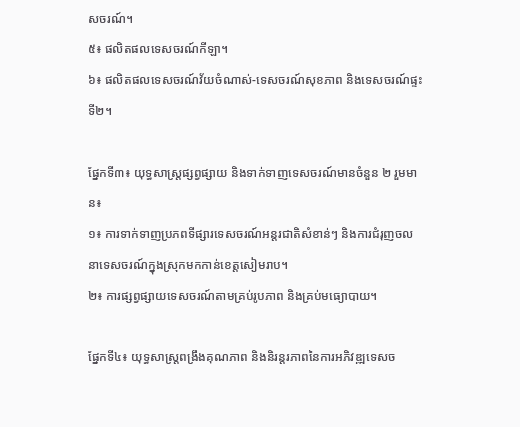សចរណ៍។
៥៖ ផលិតផលទេសចរណ៍កីឡា។
៦៖ ផលិតផលទេសចរណ៍វ័យចំណាស់-ទេសចរណ៍សុខភាព និងទេសចរណ៍ផ្ទះទី២។

ផ្នែកទី៣៖ យុទ្ធសាស្រ្តផ្សព្វផ្សាយ និងទាក់ទាញទេសចរណ៍មានចំនួន ២ រួមមាន៖
១៖ ការទាក់ទាញប្រភពទីផ្សារទេសចរណ៍អន្តរជាតិសំខាន់ៗ និងការជំរុញចលនាទេសចរណ៍ក្នុងស្រុកមកកាន់ខេត្តសៀមរាប។
២៖ ការផ្សព្វផ្សាយទេសចរណ៍តាមគ្រប់រូបភាព និងគ្រប់មធ្យោបាយ។

ផ្នែកទី៤៖ យុទ្ធសាស្រ្តពង្រឹងគុណភាព និងនិរន្តរភាពនៃការអភិវឌ្ឍទេសច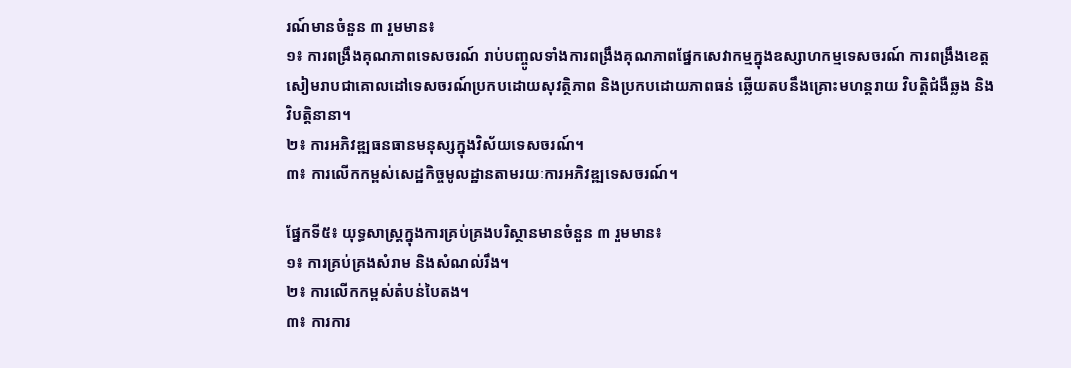រណ៍មានចំនួន ៣ រួមមាន៖
១៖ ការពង្រឹងគុណភាពទេសចរណ៍ រាប់បញ្ចូលទាំងការពង្រឹងគុណភាពផ្នែកសេវាកម្មក្នុងឧស្សាហកម្មទេសចរណ៍ ការពង្រឹងខេត្តសៀមរាបជាគោលដៅទេសចរណ៍ប្រកបដោយសុវត្ថិភាព និងប្រកបដោយភាពធន់ ឆ្លើយតបនឹងគ្រោះមហន្តរាយ វិបត្តិជំងឺឆ្លង និងវិបត្តិនានា។
២៖ ការអភិវឌ្ឍធនធានមនុស្សក្នុងវិស័យទេសចរណ៍។
៣៖ ការលើកកម្ពស់សេដ្ឋកិច្ចមូលដ្ឋានតាមរយៈការអភិវឌ្ឍទេសចរណ៍។

ផ្នែកទី៥៖ យុទ្ធសាស្ត្រក្នុងការគ្រប់គ្រងបរិស្ថានមានចំនួន ៣ រួមមាន៖
១៖ ការគ្រប់គ្រងសំរាម និងសំណល់រឹង។
២៖ ការលើកកម្ពស់តំបន់បៃតង។
៣៖ ការការ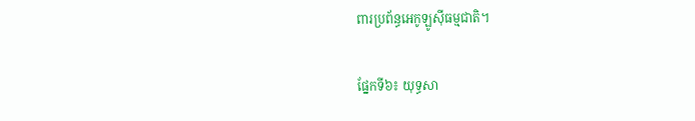ពារប្រព័ន្ធអេកូឡូស៊ីធម្មជាតិ។

ផ្នែកទី៦៖ យុទ្ធសា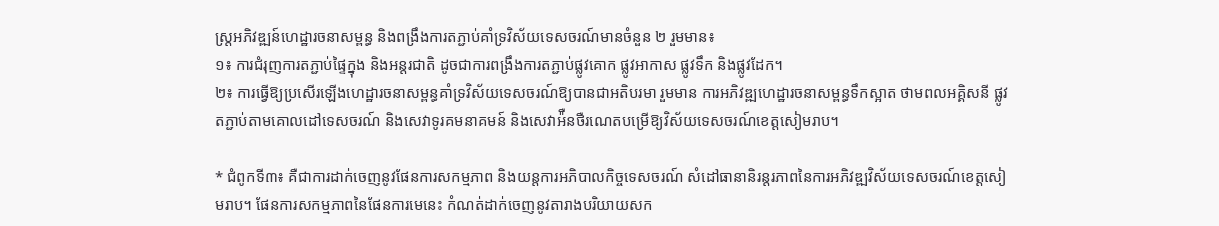ស្ត្រអភិវឌ្ឍន៍ហេដ្ឋារចនាសម្ពន្ធ និងពង្រឹងការតភ្ជាប់គាំទ្រវិស័យទេសចរណ៍មានចំនួន ២ រួមមាន៖
១៖ ការជំរុញការតភ្ជាប់ផ្ទៃក្នុង និងអន្តរជាតិ ដូចជាការពង្រឹងការតភ្ជាប់ផ្លូវគោក ផ្លូវអាកាស ផ្លូវទឹក និងផ្លូវដែក។
២៖ ការធ្វើឱ្យប្រសើរឡើងហេដ្ឋារចនាសម្ពន្ធគាំទ្រវិស័យទេសចរណ៍ឱ្យបានជាអតិបរមា រួមមាន ការអភិវឌ្ឍហេដ្ឋារចនាសម្ពន្ធទឹកស្អាត ថាមពលអគ្គិសនី ផ្លូវតភ្ជាប់តាមគោលដៅទេសចរណ៍ និងសេវាទូរគមនាគមន៍ និងសេវាអ៉ឺនថឺរណេតបម្រើឱ្យវិស័យទេសចរណ៍ខេត្តសៀមរាប។

* ជំពូកទី៣៖ គឺជាការដាក់ចេញនូវផែនការសកម្មភាព និងយន្តការអភិបាលកិច្ចទេសចរណ៍ សំដៅធានានិរន្តរភាពនៃការអភិវឌ្ឍវិស័យទេសចរណ៍ខេត្តសៀមរាប។ ផែនការសកម្មភាពនៃផែនការមេនេះ កំណត់ដាក់ចេញនូវតារាងបរិយាយសក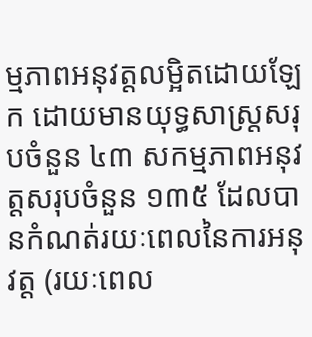ម្មភាពអនុវត្តលម្អិតដោយឡែក ដោយមានយុទ្ធសាស្រ្តសរុបចំនួន ៤៣ សកម្មភាពអនុវត្តសរុបចំនួន ១៣៥ ដែលបានកំណត់រយៈពេលនៃការអនុវត្ត (រយៈពេល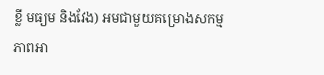ខ្លី មធ្យម និងវែង) អមជាមួយគម្រោងសកម្មភាពអា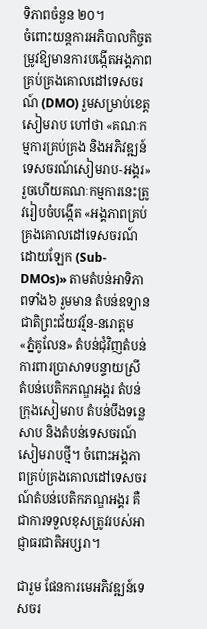ទិភាពចំនួន ២០។
ចំពោះយន្តការអភិបាលកិច្ចតម្រូវឱ្យមានការបង្កើតអង្គភាពគ្រប់គ្រងគោលដៅទេសចរណ៍ (DMO) រួមសម្រាប់ខេត្តសៀមរាប ហៅថា «គណៈកម្មការគ្រប់គ្រង និងអភិវឌ្ឍន៍ទេសចរណ៍សៀមរាប-អង្គរ» រួចហើយគណៈកម្មការនេះត្រូវរៀបចំបង្កើត «អង្គភាពគ្រប់គ្រងគោលដៅទេសចរណ៍ដោយឡែក (Sub-DMOs)» តាមតំបន់អាទិភាពទាំង៦ រួមមាន តំបន់ឧទ្យានជាតិព្រះជ័យវរ្ម័ន-នរោត្តម «ភ្នំគូលែន» តំបន់ជុំវិញតំបន់ការពារប្រាសាទបន្ទាយស្រី តំបន់បេតិកភណ្ឌអង្គរ តំបន់ក្រុងសៀមរាប តំបន់បឹងទន្លេសាប និងតំបន់ទេសចរណ៍សៀមរាបថ្មី។ ចំពោះអង្គភាពគ្រប់គ្រងគោលដៅទេសចរណ៍តំបន់បេតិកភណ្ឌអង្គរ គឺជាការទទួលខុសត្រូវរបស់អាជ្ញាធរជាតិអប្សរា។

ជារួម ផែនការមេអភិវឌ្ឍន៍ទេសចរ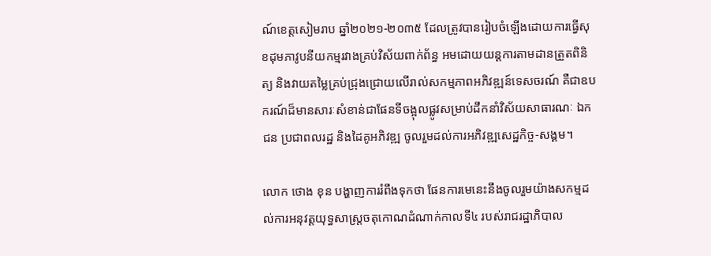ណ៍ខេត្តសៀមរាប ឆ្នាំ២០២១-២០៣៥ ដែលត្រូវបានរៀបចំឡើងដោយការធ្វើសុខដុមភាវូបនីយកម្មរវាងគ្រប់វិស័យពាក់ព័ន្ធ អមដោយយន្តការតាមដានត្រួតពិនិត្យ និងវាយតម្លៃគ្រប់ជ្រុងជ្រោយលើរាល់សកម្មភាពអភិវឌ្ឍន៍ទេសចរណ៍ គឺជាឧបករណ៍ដ៏មានសារៈសំខាន់ជាផែនទីចង្អុលផ្លូវសម្រាប់ដឹកនាំវិស័យសាធារណៈ ឯកជន ប្រជាពលរដ្ឋ និងដៃគូអភិវឌ្ឍ ចូលរួមដល់ការអភិវឌ្ឍសេដ្ឋកិច្ច-សង្គម។

លោក ថោង ខុន បង្ហាញការរំពឹងទុកថា ផែនការមេនេះនឹងចូលរួមយ៉ាងសកម្មដល់ការអនុវត្តយុទ្ធសាស្ត្រចតុកោណដំណាក់កាលទី៤ របស់រាជរដ្ឋាភិបាល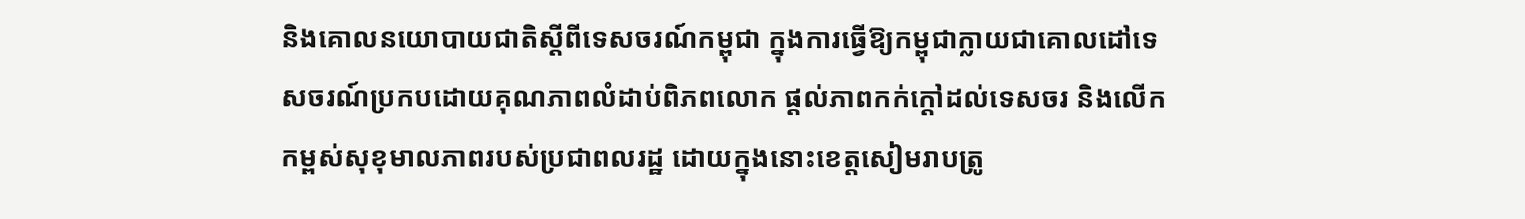និងគោលនយោបាយជាតិស្តីពីទេសចរណ៍កម្ពុជា ក្នុងការធ្វើឱ្យកម្ពុជាក្លាយជាគោលដៅទេសចរណ៍ប្រកបដោយគុណភាពលំដាប់ពិភពលោក ផ្តល់ភាពកក់ក្តៅដល់ទេសចរ និងលើកកម្ពស់សុខុមាលភាពរបស់ប្រជាពលរដ្ឋ ដោយក្នុងនោះខេត្តសៀមរាបត្រូ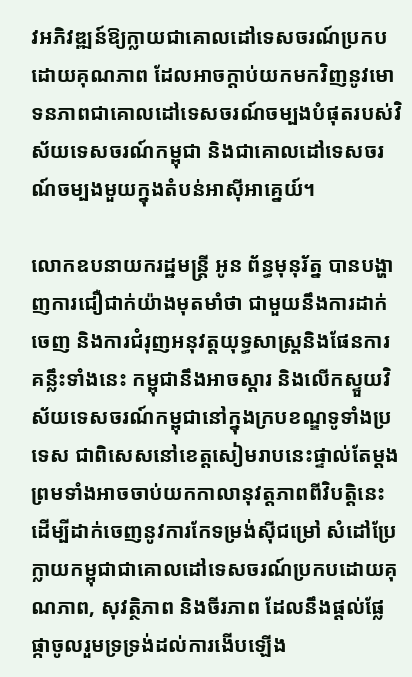វអភិវឌ្ឍន៍ឱ្យក្លាយជាគោលដៅទេសចរណ៍ប្រកបដោយគុណភាព ដែលអាចក្តាប់យកមកវិញនូវមោទនភាពជាគោលដៅទេសចរណ៍ចម្បងបំផុតរបស់វិស័យទេសចរណ៍កម្ពុជា និងជាគោលដៅទេសចរណ៍ចម្បងមួយក្នុងតំបន់អាស៊ីអាគ្នេយ៍។

លោកឧបនាយករដ្ឋមន្ត្រី អូន ព័ន្ធមុនុរ័ត្ន បានបង្ហាញការជឿជាក់យ៉ាងមុតមាំថា ជាមួយនឹងការដាក់ចេញ និងការជំរុញអនុវត្តយុទ្ធសាស្ត្រនិងផែនការគន្លឹះទាំងនេះ កម្ពុជានឹងអាចស្តារ និងលើកស្ទួយវិស័យទេសចរណ៍កម្ពុជានៅក្នុងក្របខណ្ឌទូទាំងប្រទេស ជាពិសេសនៅខេត្តសៀមរាបនេះផ្ទាល់តែម្តង ព្រមទាំងអាចចាប់យកកាលានុវត្តភាពពីវិបត្តិនេះ ដើម្បីដាក់ចេញនូវការកែទម្រង់ស៊ីជម្រៅ សំដៅប្រែក្លាយកម្ពុជាជាគោលដៅទេសចរណ៍ប្រកបដោយគុណភាព, សុវត្ថិភាព និងចីរភាព ដែលនឹងផ្តល់ផ្លែផ្កាចូលរួមទ្រទ្រង់ដល់ការងើបឡើង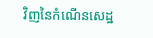វិញនៃកំណើនសេដ្ឋ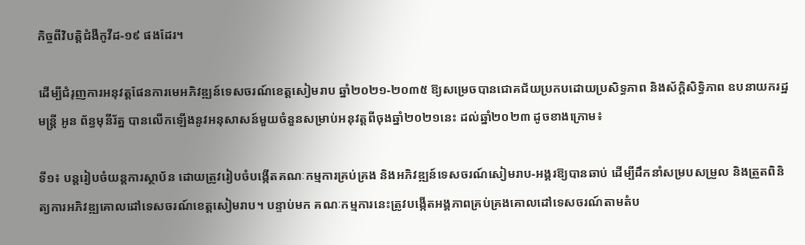កិច្ចពីវិបត្តិជំងឺកូវីដ-១៩ ផងដែរ។

ដើម្បីជំរុញការអនុវត្តផែនការមេអភិវឌ្ឍន៍ទេសចរណ៍ខេត្តសៀមរាប ឆ្នាំ២០២១-២០៣៥ ឱ្យសម្រេចបានជោគជ័យប្រកបដោយប្រសិទ្ធភាព និងស័ក្តិសិទ្ធិភាព ឧបនាយករដ្ឋមន្ត្រី អូន ព័ន្ធមុនីរ័ត្ន បានលើកឡើងនូវអនុសាសន៍មួយចំនួនសម្រាប់អនុវត្តពីចុងឆ្នាំ២០២១នេះ ដល់ឆ្នាំ២០២៣ ដូចខាងក្រោម៖

ទី១៖ បន្តរៀបចំយន្តការស្ថាប័ន ដោយត្រូវរៀបចំបង្កើតគណៈកម្មការគ្រប់គ្រង និងអភិវឌ្ឍន៍ទេសចរណ៍សៀមរាប-អង្គរឱ្យបានឆាប់ ដើម្បីដឹកនាំសម្របសម្រួល និងត្រួតពិនិត្យការអភិវឌ្ឍគោលដៅទេសចរណ៍ខេត្តសៀមរាប។ បន្ទាប់មក គណៈកម្មការនេះត្រូវបង្កើតអង្គភាពគ្រប់គ្រងគោលដៅទេសចរណ៍តាមតំប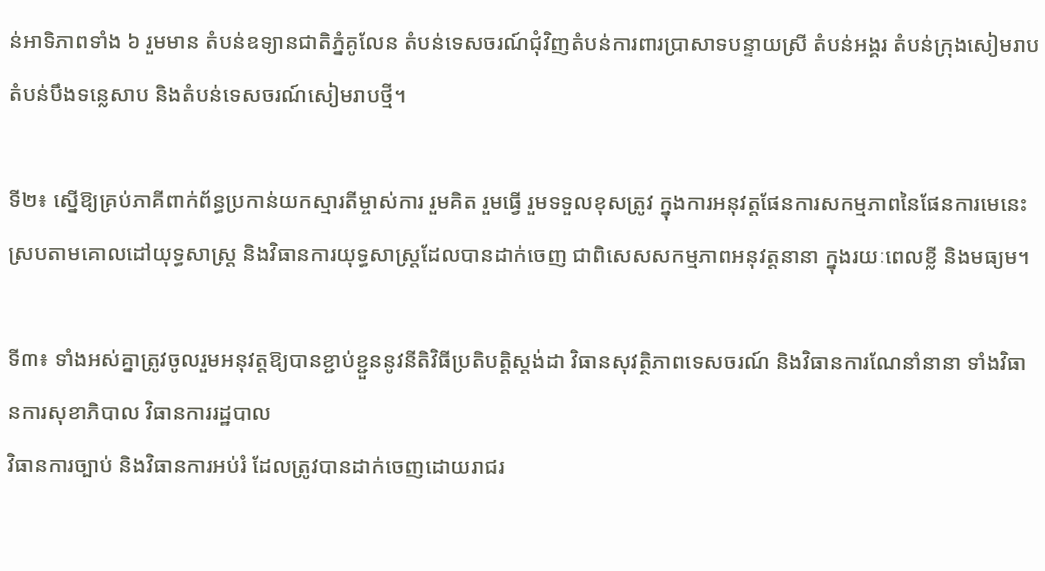ន់អាទិភាពទាំង ៦ រួមមាន តំបន់ឧទ្យានជាតិភ្នំគូលែន តំបន់ទេសចរណ៍ជុំវិញតំបន់ការពារប្រាសាទបន្ទាយស្រី តំបន់អង្គរ តំបន់ក្រុងសៀមរាប តំបន់បឹងទន្លេសាប និងតំបន់ទេសចរណ៍សៀមរាបថ្មី។

ទី២៖ ស្នើឱ្យគ្រប់ភាគីពាក់ព័ន្ធប្រកាន់យកស្មារតីម្ចាស់ការ រួមគិត រួមធ្វើ រួមទទួលខុសត្រូវ ក្នុងការអនុវត្តផែនការសកម្មភាពនៃផែនការមេនេះ ស្របតាមគោលដៅយុទ្ធសាស្ត្រ និងវិធានការយុទ្ធសាស្ត្រដែលបានដាក់ចេញ ជាពិសេសសកម្មភាពអនុវត្តនានា ក្នុងរយៈពេលខ្លី និងមធ្យម។

ទី៣៖ ទាំងអស់គ្នាត្រូវចូលរួមអនុវត្តឱ្យបានខ្ជាប់ខ្ជួននូវនីតិវិធីប្រតិបត្តិស្តង់ដា វិធានសុវត្ថិភាពទេសចរណ៍ និងវិធានការណែនាំនានា ទាំងវិធានការសុខាភិបាល វិធានការរដ្ឋបាល
វិធានការច្បាប់ និងវិធានការអប់រំ ដែលត្រូវបានដាក់ចេញដោយរាជរ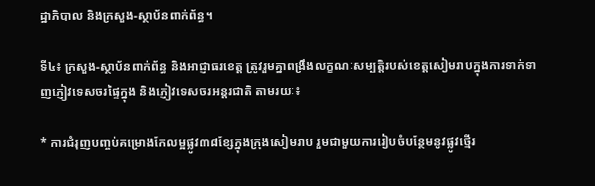ដ្ឋាភិបាល និងក្រសួង-ស្ថាប័នពាក់ព័ន្ធ។

ទី៤៖ ក្រសួង-ស្ថាប័នពាក់ព័ន្ធ និងអាជ្ញាធរខេត្ត ត្រូវរួមគ្នាពង្រឹងលក្ខណៈសម្បត្តិរបស់ខេត្តសៀមរាបក្នុងការទាក់ទាញភ្ញៀវទេសចរផ្ទៃក្នុង និងភ្ញៀវទេសចរអន្តរជាតិ តាមរយៈ៖

* ការជំរុញបញ្ចប់គម្រោងកែលម្អផ្លូវ៣៨ខ្សែក្នុងក្រុងសៀមរាប រួមជាមួយការរៀបចំបន្ថែមនូវផ្លូវថ្មើរ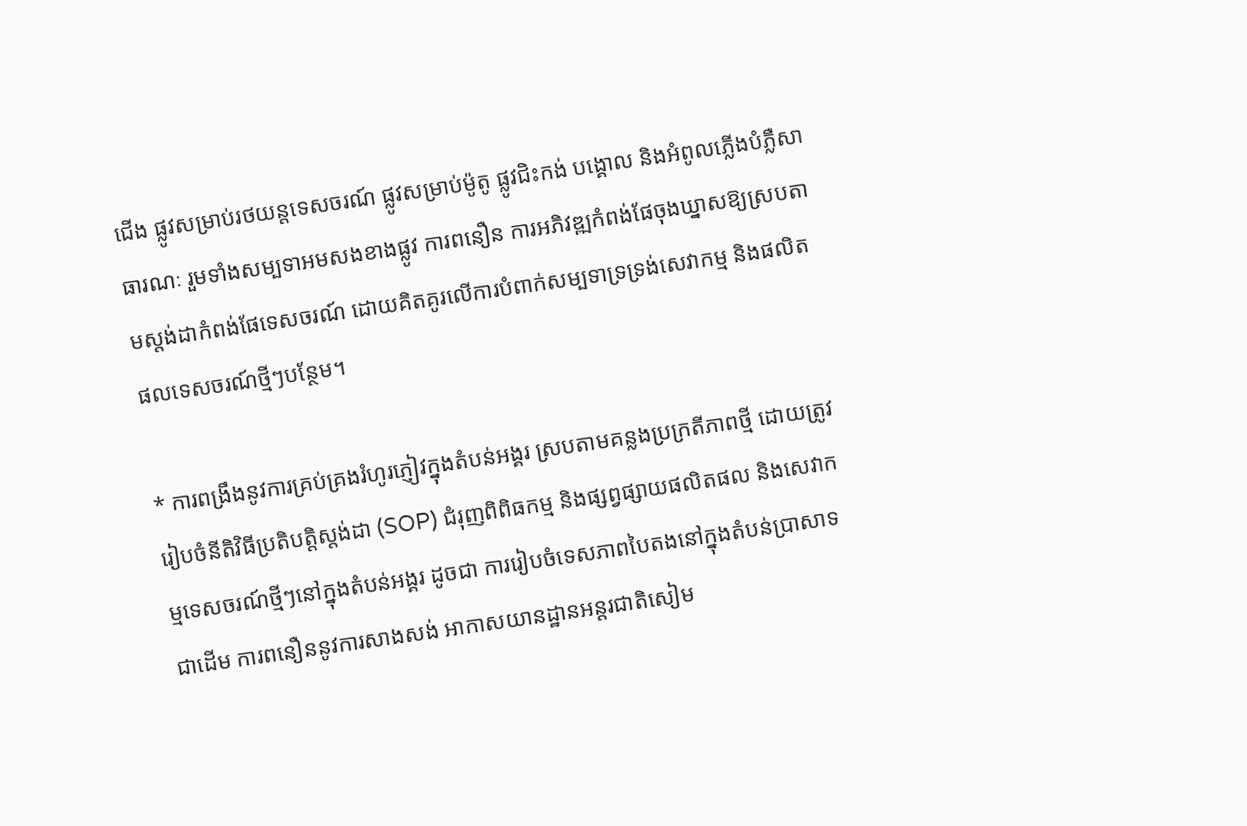ជើង ផ្លូវសម្រាប់រថយន្តទេសចរណ៍ ផ្លូវសម្រាប់ម៉ូតូ ផ្លូវជិះកង់ បង្គោល និងអំពូលភ្លើងបំភ្លឺសាធារណៈ រួមទាំងសម្បទាអមសងខាងផ្លូវ ការពនឿន ការអភិវឌ្ឍកំពង់ផែចុងឃ្នាសឱ្យស្របតាមស្តង់ដាកំពង់ផែទេសចរណ៍ ដោយគិតគូរលើការបំពាក់សម្បទាទ្រទ្រង់សេវាកម្ម និងផលិតផលទេសចរណ៍ថ្មីៗបន្ថែម។

* ការពង្រឹងនូវការគ្រប់គ្រងរំហូរភ្ញៀវក្នុងតំបន់អង្គរ ស្របតាមគន្លងប្រក្រតីភាពថ្មី ដោយត្រូវរៀបចំនីតិវិធីប្រតិបត្តិស្តង់ដា (SOP) ជំរុញពិពិធកម្ម និងផ្សព្វផ្សាយផលិតផល និងសេវាកម្មទេសចរណ៍ថ្មីៗនៅក្នុងតំបន់អង្គរ ដូចជា ការរៀបចំទេសភាពបៃតងនៅក្នុងតំបន់ប្រាសាទជាដើម ការពនឿននូវការសាងសង់ អាកាសយានដ្ឋានអន្តរជាតិសៀម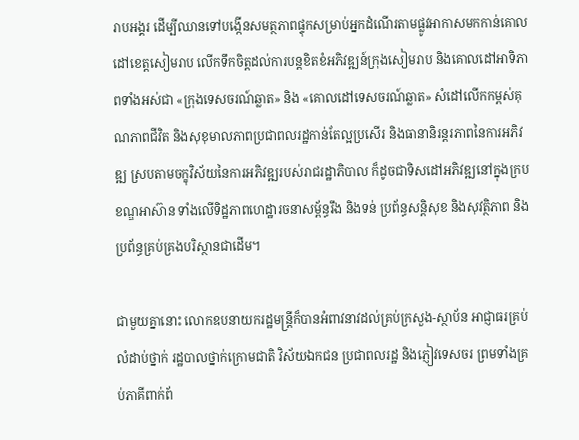រាបអង្គរ ដើម្បីឈានទៅបង្កើនសមត្ថភាពផ្ទុកសម្រាប់អ្នកដំណើរតាមផ្លូវអាកាសមកកាន់គោលដៅខេត្តសៀមរាប លើកទឹកចិត្តដល់ការបន្តខិតខំអភិវឌ្ឍន៍ក្រុងសៀមរាប និងគោលដៅអាទិភាពទាំងអស់ជា «ក្រុងទេសចរណ៍ឆ្លាត» និង «គោលដៅទេសចរណ៍ឆ្លាត» សំដៅលើកកម្ពស់គុណភាពជីវិត និងសុខុមាលភាពប្រជាពលរដ្ឋកាន់តែល្អប្រសើរ និងធានានិរន្តរភាពនៃការអភិវឌ្ឍ ស្របតាមចក្ខុវិស័យនៃការអភិវឌ្ឍរបស់រាជរដ្ឋាភិបាល ក៏ដូចជាទិសដៅអភិវឌ្ឍនៅក្នុងក្របខណ្ឌអាស៊ាន ទាំងលើទិដ្ឋភាពហេដ្ឋារចនាសម្ព័ន្ធរឹង និងទន់ ប្រព័ន្ធសន្តិសុខ និងសុវត្ថិភាព និងប្រព័ន្ធគ្រប់គ្រងបរិស្ថានជាដើម។

ជាមួយគ្នានោះ លោកឧបនាយករដ្ឋមន្ត្រីក៏បានអំពាវនាវដល់គ្រប់ក្រសួង-ស្ថាប័ន អាជ្ញាធរគ្រប់លំដាប់ថ្នាក់ រដ្ឋបាលថ្នាក់ក្រោមជាតិ វិស័យឯកជន ប្រជាពលរដ្ឋ និងភ្ញៀវទេសចរ ព្រមទាំងគ្រប់ភាគីពាក់ព័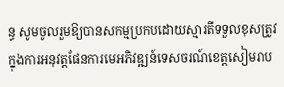ន្ធ សូមចូលរួមឱ្យបានសកម្មប្រកបដោយស្មារតីទទួលខុសត្រូវ ក្នុងការអនុវត្តផែនការមេអភិវឌ្ឍន៍ទេសចរណ៍ខេត្តសៀមរាប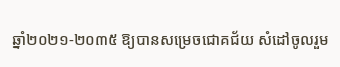ឆ្នាំ២០២១-២០៣៥ ឱ្យបានសម្រេចជោគជ័យ សំដៅចូលរួម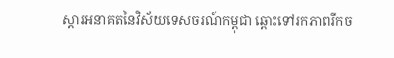ស្តារអនាគតនៃវិស័យទេសចរណ៍កម្ពុជា ឆ្ពោះទៅរកភាពរីកច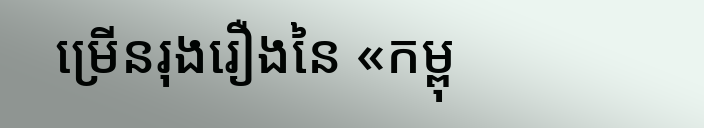ម្រើនរុងរឿងនៃ «កម្ពុ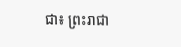ជា៖ ព្រះរាជា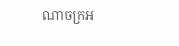ណាចក្រអ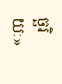ច្ឆរិយៈ»